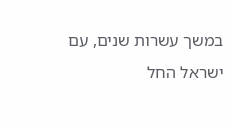במשך עשרות שנים, עם ישראל החל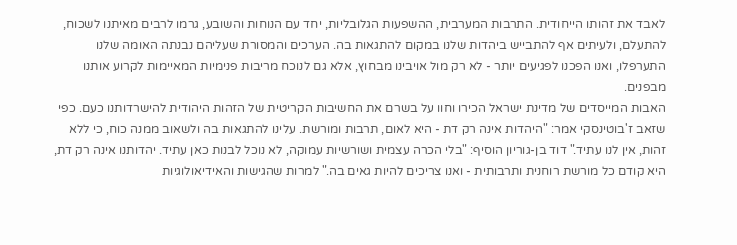לאבד את זהותו הייחודית. התרבות המערבית, ההשפעות הגלובליות, יחד עם הנוחות והשובע, גרמו לרבים מאיתנו לשכוח, להתעלם, ולעיתים אף להתבייש ביהדות שלנו במקום להתגאות בה. הערכים והמסורת שעליהם נבנתה האומה שלנו התערפלו, ואנו הפכנו לפגיעים יותר - לא רק מול אויבינו מבחוץ, אלא גם לנוכח מריבות פנימיות המאיימות לקרוע אותנו מבפנים.
האבות המייסדים של מדינת ישראל הכירו וחוו על בשרם את החשיבות הקריטית של הזהות היהודית להישרדותנו כעם. כפי שזאב ז'בוטינסקי אמר: "היהדות אינה רק דת - היא לאום, תרבות ומורשת. עלינו להתגאות בה ולשאוב ממנה כוח, כי ללא זהות, אין לנו עתיד." דוד בן-גוריון הוסיף: "בלי הכרה עצמית ושורשיות עמוקה, לא נוכל לבנות כאן עתיד. יהדותנו אינה רק דת, היא קודם כל מורשת רוחנית ותרבותית - ואנו צריכים להיות גאים בה." למרות שהגישות והאידיאולוגיות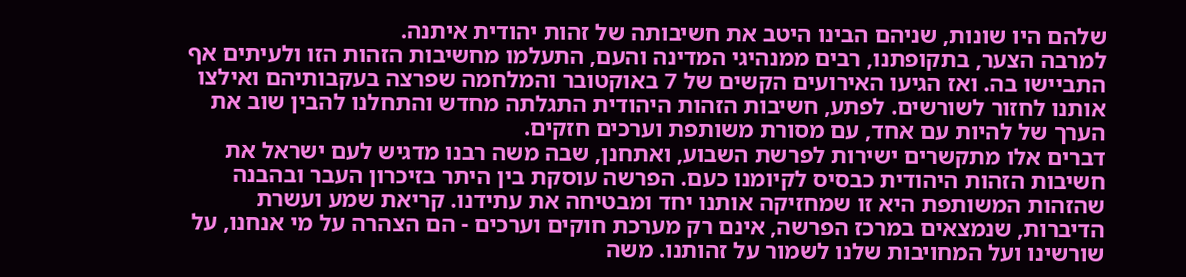שלהם היו שונות, שניהם הבינו היטב את חשיבותה של זהות יהודית איתנה.
למרבה הצער, בתקופתנו, רבים ממנהיגי המדינה והעם, התעלמו מחשיבות הזהות הזו ולעיתים אף התביישו בה. ואז הגיעו האירועים הקשים של 7 באוקטובר והמלחמה שפרצה בעקבותיהם ואילצו אותנו לחזור לשורשים. לפתע, חשיבות הזהות היהודית התגלתה מחדש והתחלנו להבין שוב את הערך של להיות עם אחד, עם מסורת משותפת וערכים חזקים.
דברים אלו מתקשרים ישירות לפרשת השבוע, ואתחנן, שבה משה רבנו מדגיש לעם ישראל את חשיבות הזהות היהודית כבסיס לקיומנו כעם. הפרשה עוסקת בין היתר בזיכרון העבר ובהבנה שהזהות המשותפת היא זו שמחזיקה אותנו יחד ומבטיחה את עתידנו. קריאת שמע ועשרת הדיברות, שנמצאים במרכז הפרשה, אינם רק מערכת חוקים וערכים - הם הצהרה על מי אנחנו, על שורשינו ועל המחויבות שלנו לשמור על זהותנו. משה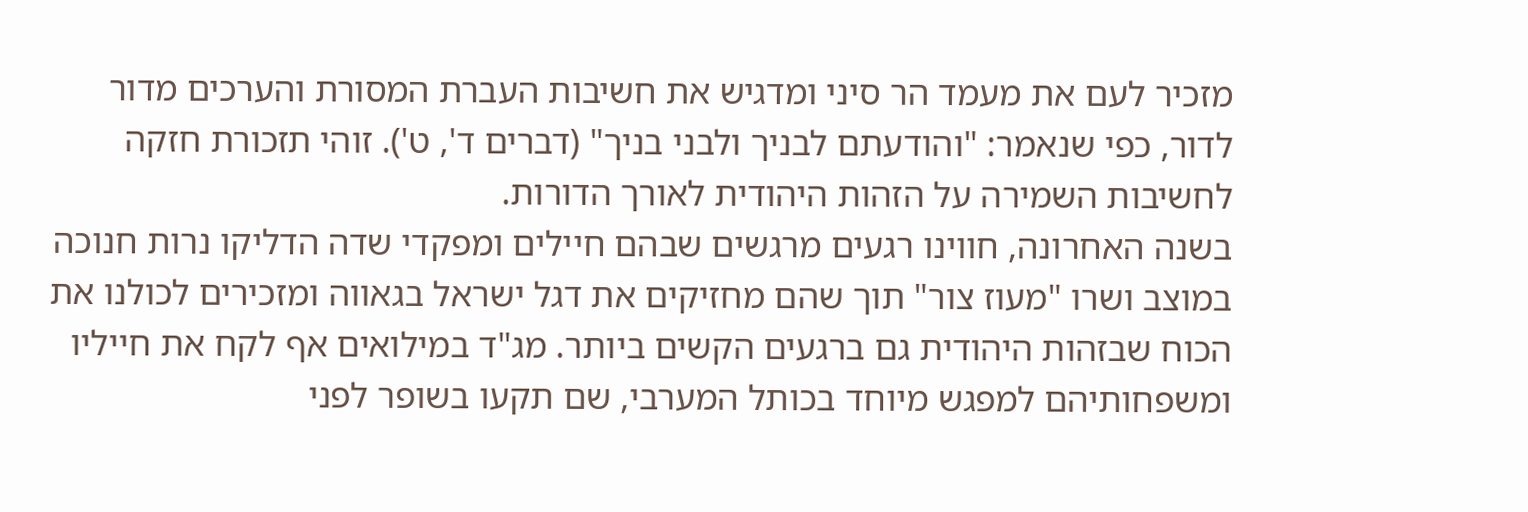מזכיר לעם את מעמד הר סיני ומדגיש את חשיבות העברת המסורת והערכים מדור לדור, כפי שנאמר: "והודעתם לבניך ולבני בניך" (דברים ד', ט'). זוהי תזכורת חזקה לחשיבות השמירה על הזהות היהודית לאורך הדורות.
בשנה האחרונה, חווינו רגעים מרגשים שבהם חיילים ומפקדי שדה הדליקו נרות חנוכה במוצב ושרו "מעוז צור" תוך שהם מחזיקים את דגל ישראל בגאווה ומזכירים לכולנו את הכוח שבזהות היהודית גם ברגעים הקשים ביותר. מג"ד במילואים אף לקח את חייליו ומשפחותיהם למפגש מיוחד בכותל המערבי, שם תקעו בשופר לפני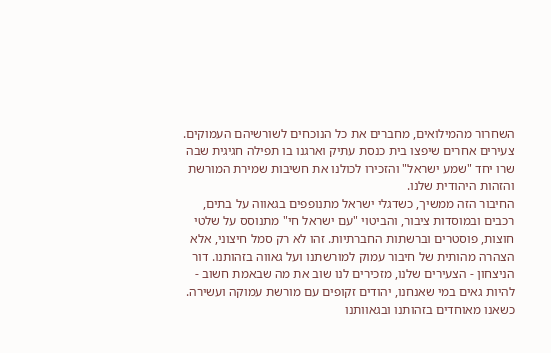השחרור מהמילואים, מחברים את כל הנוכחים לשורשיהם העמוקים. צעירים אחרים שיפצו בית כנסת עתיק וארגנו בו תפילה חגיגית שבה שרו יחד "שמע ישראל" והזכירו לכולנו את חשיבות שמירת המורשת והזהות היהודית שלנו.
החיבור הזה ממשיך, כשדגלי ישראל מתנופפים בגאווה על בתים, רכבים ובמוסדות ציבור, והביטוי "עם ישראל חי" מתנוסס על שלטי חוצות, פוסטרים וברשתות החברתיות. זהו לא רק סמל חיצוני, אלא הצהרה מהותית של חיבור עמוק למורשתנו ועל גאווה בזהותנו. דור הניצחון - הצעירים שלנו, מזכירים לנו שוב את מה שבאמת חשוב - להיות גאים במי שאנחנו, יהודים זקופים עם מורשת עמוקה ועשירה. כשאנו מאוחדים בזהותנו ובגאוותנו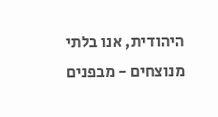היהודית, אנו בלתי מנוצחים - מבפנים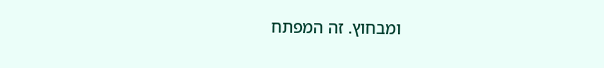ומבחוץ. זה המפתח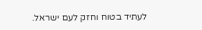לעתיד בטוח וחזק לעם ישראל.